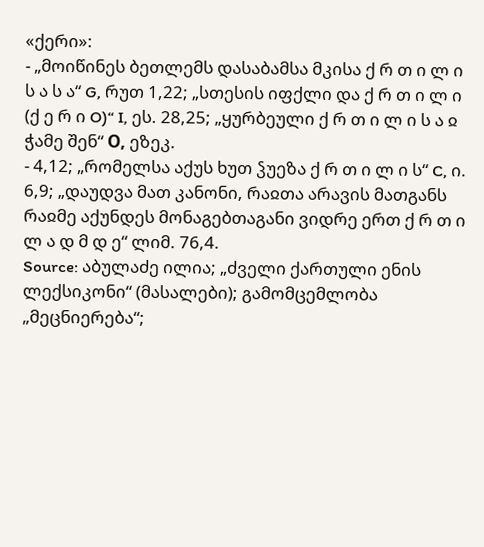«ქერი»:
- „მოიწინეს ბეთლემს დასაბამსა მკისა ქ რ თ ი ლ ი ს ა ს ა“ G, რუთ 1,22; „სთესის იფქლი და ქ რ თ ი ლ ი (ქ ე რ ი O)“ I, ეს. 28,25; „ყურბეული ქ რ თ ი ლ ი ს ა ჲ ჭამე შენ“ О, ეზეკ.
- 4,12; „რომელსა აქუს ხუთ ჴუეზა ქ რ თ ი ლ ი ს“ C, ი. 6,9; „დაუდვა მათ კანონი, რაჲთა არავის მათგანს რაჲმე აქუნდეს მონაგებთაგანი ვიდრე ერთ ქ რ თ ი ლ ა დ მ დ ე“ ლიმ. 76,4.
Source: აბულაძე ილია; „ძველი ქართული ენის ლექსიკონი“ (მასალები); გამომცემლობა „მეცნიერება“;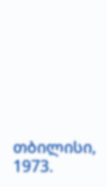თბილისი, 1973.